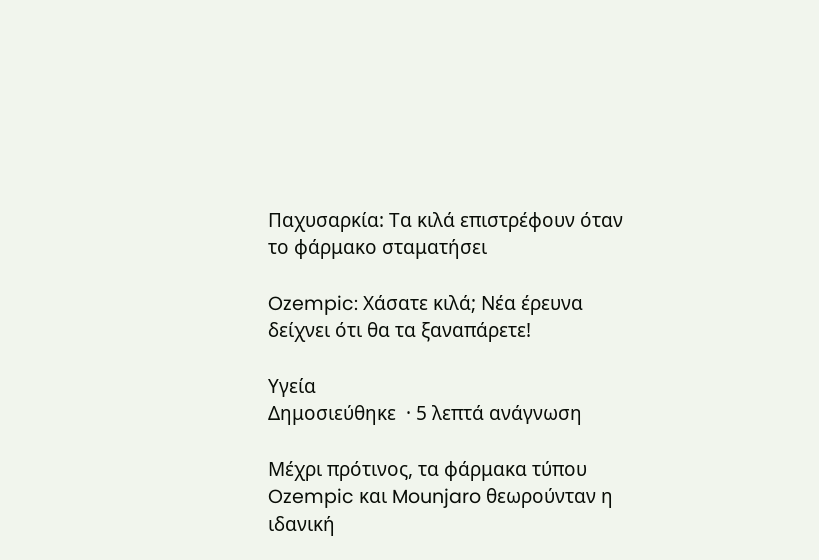Παχυσαρκία: Τα κιλά επιστρέφουν όταν το φάρμακο σταματήσει

Ozempic: Χάσατε κιλά; Νέα έρευνα δείχνει ότι θα τα ξαναπάρετε!

Υγεία
Δημοσιεύθηκε  · 5 λεπτά ανάγνωση

Μέχρι πρότινος, τα φάρμακα τύπου Ozempic και Mounjaro θεωρούνταν η ιδανική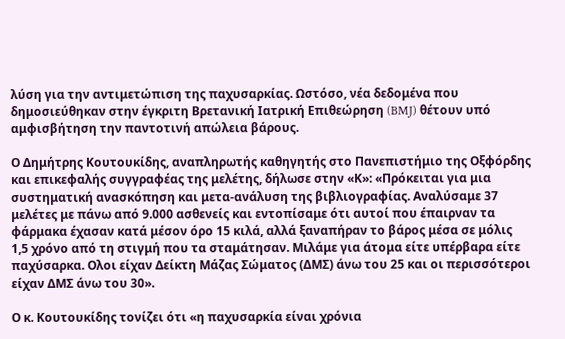λύση για την αντιμετώπιση της παχυσαρκίας. Ωστόσο, νέα δεδομένα που δημοσιεύθηκαν στην έγκριτη Βρετανική Ιατρική Επιθεώρηση (BMJ) θέτουν υπό αμφισβήτηση την παντοτινή απώλεια βάρους.

Ο Δημήτρης Κουτουκίδης, αναπληρωτής καθηγητής στο Πανεπιστήμιο της Οξφόρδης και επικεφαλής συγγραφέας της μελέτης, δήλωσε στην «Κ»: «Πρόκειται για μια συστηματική ανασκόπηση και μετα-ανάλυση της βιβλιογραφίας. Αναλύσαμε 37 μελέτες με πάνω από 9.000 ασθενείς και εντοπίσαμε ότι αυτοί που έπαιρναν τα φάρμακα έχασαν κατά μέσον όρο 15 κιλά, αλλά ξαναπήραν το βάρος μέσα σε μόλις 1,5 χρόνο από τη στιγμή που τα σταμάτησαν. Μιλάμε για άτομα είτε υπέρβαρα είτε παχύσαρκα. Ολοι είχαν Δείκτη Μάζας Σώματος (ΔΜΣ) άνω του 25 και οι περισσότεροι είχαν ΔΜΣ άνω του 30».

Ο κ. Κουτουκίδης τονίζει ότι «η παχυσαρκία είναι χρόνια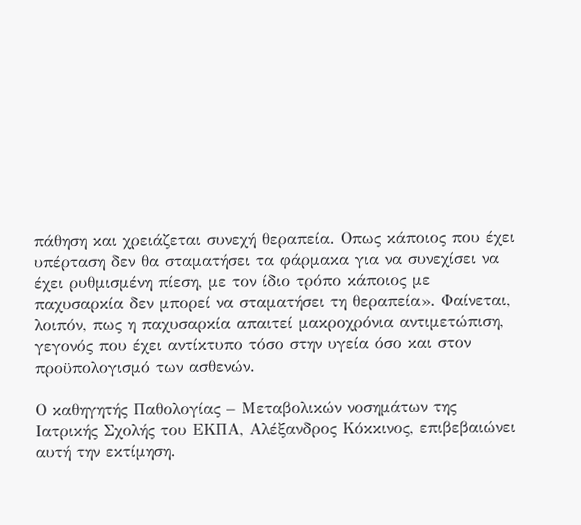πάθηση και χρειάζεται συνεχή θεραπεία. Οπως κάποιος που έχει υπέρταση δεν θα σταματήσει τα φάρμακα για να συνεχίσει να έχει ρυθμισμένη πίεση, με τον ίδιο τρόπο κάποιος με παχυσαρκία δεν μπορεί να σταματήσει τη θεραπεία». Φαίνεται, λοιπόν, πως η παχυσαρκία απαιτεί μακροχρόνια αντιμετώπιση, γεγονός που έχει αντίκτυπο τόσο στην υγεία όσο και στον προϋπολογισμό των ασθενών.

Ο καθηγητής Παθολογίας – Μεταβολικών νοσημάτων της Ιατρικής Σχολής του ΕΚΠΑ, Αλέξανδρος Κόκκινος, επιβεβαιώνει αυτή την εκτίμηση.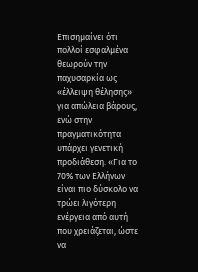Επισημαίνει ότι πολλοί εσφαλμένα θεωρούν την παχυσαρκία ως «έλλειψη θέλησης» για απώλεια βάρους, ενώ στην πραγματικότητα υπάρχει γενετική προδιάθεση. «Για το 70% των Ελλήνων είναι πιο δύσκολο να τρώει λιγότερη ενέργεια από αυτή που χρειάζεται, ώστε να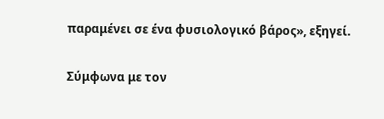παραμένει σε ένα φυσιολογικό βάρος», εξηγεί.

Σύμφωνα με τον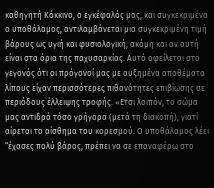καθηγητή Κόκκινο, ο εγκέφαλός μας, και συγκεκριμένα ο υποθάλαμος, αντιλαμβάνεται μια συγκεκριμένη τιμή βάρους ως υγιή και φυσιολογική, ακόμη και αν αυτή είναι στα όρια της παχυσαρκίας. Αυτό οφείλεται στο γεγονός ότι οι πρόγονοί μας με αυξημένα αποθέματα λίπους είχαν περισσότερες πιθανότητες επιβίωσης σε περιόδους έλλειψης τροφής. «Eτσι λοιπόν, το σώμα μας αντιδρά τόσο γρήγορα (μετά τη διακοπή), γιατί αίρεται το αίσθημα του κορεσμού. Ο υποθάλαμος λέει “έχασες πολύ βάρος, πρέπει να σε επαναφέρω στο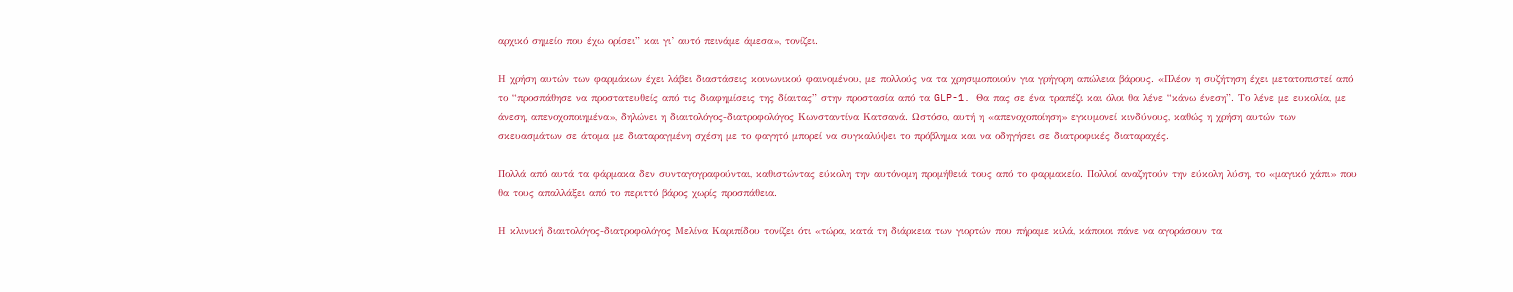αρχικό σημείο που έχω ορίσει” και γι’ αυτό πεινάμε άμεσα», τονίζει.

Η χρήση αυτών των φαρμάκων έχει λάβει διαστάσεις κοινωνικού φαινομένου, με πολλούς να τα χρησιμοποιούν για γρήγορη απώλεια βάρους. «Πλέον η συζήτηση έχει μετατοπιστεί από το “προσπάθησε να προστατευθείς από τις διαφημίσεις της δίαιτας” στην προστασία από τα GLP-1. Θα πας σε ένα τραπέζι και όλοι θα λένε “κάνω ένεση”. Το λένε με ευκολία, με άνεση, απενοχοποιημένα», δηλώνει η διαιτολόγος-διατροφολόγος Κωνσταντίνα Κατσανά. Ωστόσο, αυτή η «απενοχοποίηση» εγκυμονεί κινδύνους, καθώς η χρήση αυτών των σκευασμάτων σε άτομα με διαταραγμένη σχέση με το φαγητό μπορεί να συγκαλύψει το πρόβλημα και να οδηγήσει σε διατροφικές διαταραχές.

Πολλά από αυτά τα φάρμακα δεν συνταγογραφούνται, καθιστώντας εύκολη την αυτόνομη προμήθειά τους από το φαρμακείο. Πολλοί αναζητούν την εύκολη λύση, το «μαγικό χάπι» που θα τους απαλλάξει από το περιττό βάρος χωρίς προσπάθεια.

Η κλινική διαιτολόγος-διατροφολόγος Μελίνα Καριπίδου τονίζει ότι «τώρα, κατά τη διάρκεια των γιορτών που πήραμε κιλά, κάποιοι πάνε να αγοράσουν τα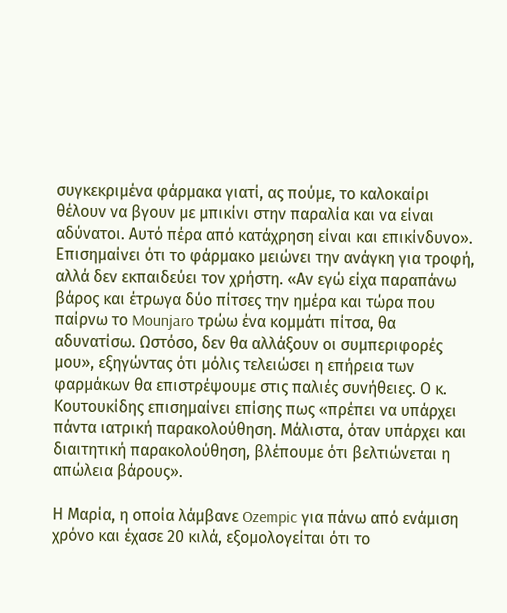συγκεκριμένα φάρμακα γιατί, ας πούμε, το καλοκαίρι θέλουν να βγουν με μπικίνι στην παραλία και να είναι αδύνατοι. Αυτό πέρα από κατάχρηση είναι και επικίνδυνο». Επισημαίνει ότι το φάρμακο μειώνει την ανάγκη για τροφή, αλλά δεν εκπαιδεύει τον χρήστη. «Αν εγώ είχα παραπάνω βάρος και έτρωγα δύο πίτσες την ημέρα και τώρα που παίρνω το Mounjaro τρώω ένα κομμάτι πίτσα, θα αδυνατίσω. Ωστόσο, δεν θα αλλάξουν οι συμπεριφορές μου», εξηγώντας ότι μόλις τελειώσει η επήρεια των φαρμάκων θα επιστρέψουμε στις παλιές συνήθειες. Ο κ. Κουτουκίδης επισημαίνει επίσης πως «πρέπει να υπάρχει πάντα ιατρική παρακολούθηση. Μάλιστα, όταν υπάρχει και διαιτητική παρακολούθηση, βλέπουμε ότι βελτιώνεται η απώλεια βάρους».

Η Μαρία, η οποία λάμβανε Ozempic για πάνω από ενάμιση χρόνο και έχασε 20 κιλά, εξομολογείται ότι το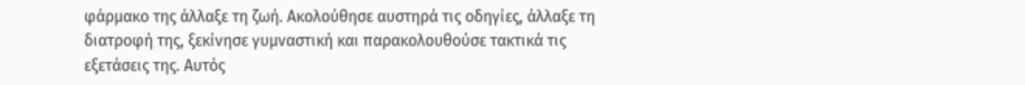φάρμακο της άλλαξε τη ζωή. Ακολούθησε αυστηρά τις οδηγίες, άλλαξε τη διατροφή της, ξεκίνησε γυμναστική και παρακολουθούσε τακτικά τις εξετάσεις της. Αυτός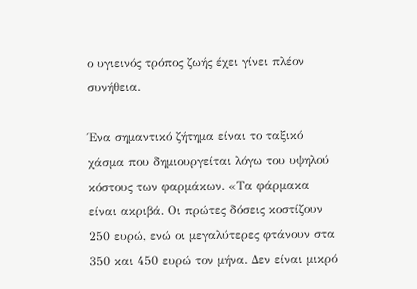ο υγιεινός τρόπος ζωής έχει γίνει πλέον συνήθεια.

Ένα σημαντικό ζήτημα είναι το ταξικό χάσμα που δημιουργείται λόγω του υψηλού κόστους των φαρμάκων. «Τα φάρμακα είναι ακριβά. Οι πρώτες δόσεις κοστίζουν 250 ευρώ, ενώ οι μεγαλύτερες φτάνουν στα 350 και 450 ευρώ τον μήνα. Δεν είναι μικρό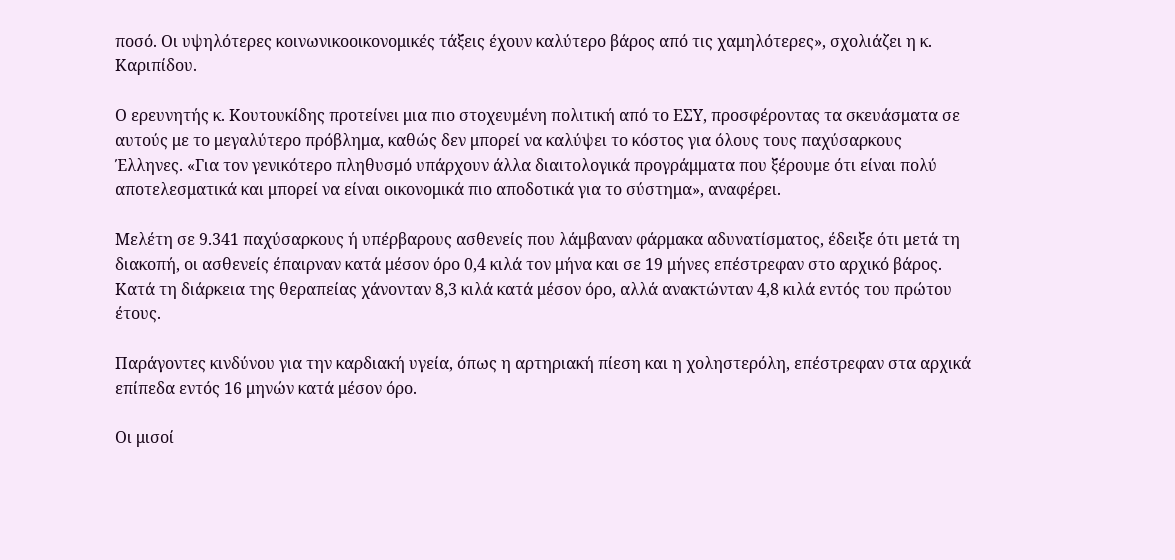ποσό. Οι υψηλότερες κοινωνικοοικονομικές τάξεις έχουν καλύτερο βάρος από τις χαμηλότερες», σχολιάζει η κ. Καριπίδου.

Ο ερευνητής κ. Κουτουκίδης προτείνει μια πιο στοχευμένη πολιτική από το ΕΣΥ, προσφέροντας τα σκευάσματα σε αυτούς με το μεγαλύτερο πρόβλημα, καθώς δεν μπορεί να καλύψει το κόστος για όλους τους παχύσαρκους Έλληνες. «Για τον γενικότερο πληθυσμό υπάρχουν άλλα διαιτολογικά προγράμματα που ξέρουμε ότι είναι πολύ αποτελεσματικά και μπορεί να είναι οικονομικά πιο αποδοτικά για το σύστημα», αναφέρει.

Μελέτη σε 9.341 παχύσαρκους ή υπέρβαρους ασθενείς που λάμβαναν φάρμακα αδυνατίσματος, έδειξε ότι μετά τη διακοπή, οι ασθενείς έπαιρναν κατά μέσον όρο 0,4 κιλά τον μήνα και σε 19 μήνες επέστρεφαν στο αρχικό βάρος. Κατά τη διάρκεια της θεραπείας χάνονταν 8,3 κιλά κατά μέσον όρο, αλλά ανακτώνταν 4,8 κιλά εντός του πρώτου έτους.

Παράγοντες κινδύνου για την καρδιακή υγεία, όπως η αρτηριακή πίεση και η χοληστερόλη, επέστρεφαν στα αρχικά επίπεδα εντός 16 μηνών κατά μέσον όρο.

Οι μισοί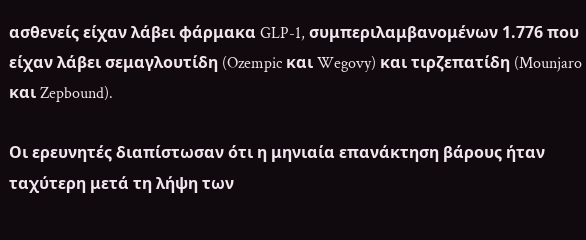ασθενείς είχαν λάβει φάρμακα GLP-1, συμπεριλαμβανομένων 1.776 που είχαν λάβει σεμαγλουτίδη (Ozempic και Wegovy) και τιρζεπατίδη (Mounjaro και Zepbound).

Οι ερευνητές διαπίστωσαν ότι η μηνιαία επανάκτηση βάρους ήταν ταχύτερη μετά τη λήψη των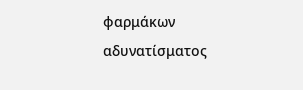φαρμάκων αδυνατίσματος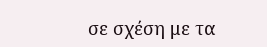σε σχέση με τα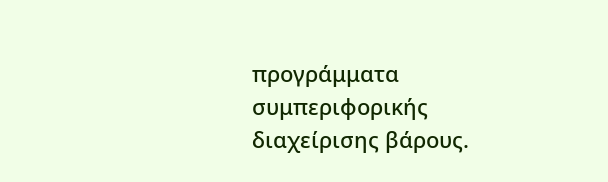προγράμματα συμπεριφορικής διαχείρισης βάρους.